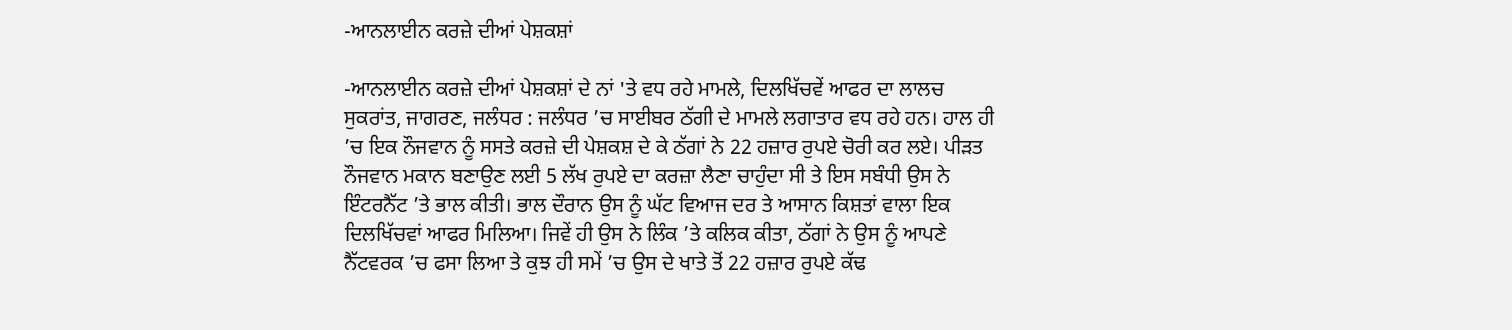-ਆਨਲਾਈਨ ਕਰਜ਼ੇ ਦੀਆਂ ਪੇਸ਼ਕਸ਼ਾਂ

-ਆਨਲਾਈਨ ਕਰਜ਼ੇ ਦੀਆਂ ਪੇਸ਼ਕਸ਼ਾਂ ਦੇ ਨਾਂ 'ਤੇ ਵਧ ਰਹੇ ਮਾਮਲੇ, ਦਿਲਖਿੱਚਵੇਂ ਆਫਰ ਦਾ ਲਾਲਚ
ਸੁਕਰਾਂਤ, ਜਾਗਰਣ, ਜਲੰਧਰ : ਜਲੰਧਰ ’ਚ ਸਾਈਬਰ ਠੱਗੀ ਦੇ ਮਾਮਲੇ ਲਗਾਤਾਰ ਵਧ ਰਹੇ ਹਨ। ਹਾਲ ਹੀ ’ਚ ਇਕ ਨੌਜਵਾਨ ਨੂੰ ਸਸਤੇ ਕਰਜ਼ੇ ਦੀ ਪੇਸ਼ਕਸ਼ ਦੇ ਕੇ ਠੱਗਾਂ ਨੇ 22 ਹਜ਼ਾਰ ਰੁਪਏ ਚੋਰੀ ਕਰ ਲਏ। ਪੀੜਤ ਨੌਜਵਾਨ ਮਕਾਨ ਬਣਾਉਣ ਲਈ 5 ਲੱਖ ਰੁਪਏ ਦਾ ਕਰਜ਼ਾ ਲੈਣਾ ਚਾਹੁੰਦਾ ਸੀ ਤੇ ਇਸ ਸਬੰਧੀ ਉਸ ਨੇ ਇੰਟਰਨੈੱਟ ’ਤੇ ਭਾਲ ਕੀਤੀ। ਭਾਲ ਦੌਰਾਨ ਉਸ ਨੂੰ ਘੱਟ ਵਿਆਜ ਦਰ ਤੇ ਆਸਾਨ ਕਿਸ਼ਤਾਂ ਵਾਲਾ ਇਕ ਦਿਲਖਿੱਚਵਾਂ ਆਫਰ ਮਿਲਿਆ। ਜਿਵੇਂ ਹੀ ਉਸ ਨੇ ਲਿੰਕ ’ਤੇ ਕਲਿਕ ਕੀਤਾ, ਠੱਗਾਂ ਨੇ ਉਸ ਨੂੰ ਆਪਣੇ ਨੈੱਟਵਰਕ ’ਚ ਫਸਾ ਲਿਆ ਤੇ ਕੁਝ ਹੀ ਸਮੇਂ ’ਚ ਉਸ ਦੇ ਖਾਤੇ ਤੋਂ 22 ਹਜ਼ਾਰ ਰੁਪਏ ਕੱਢ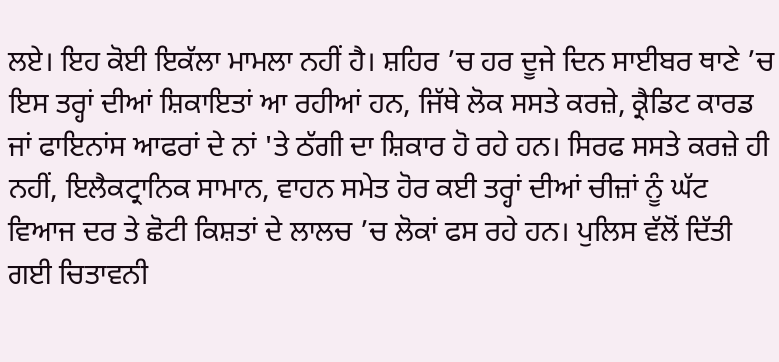ਲਏ। ਇਹ ਕੋਈ ਇਕੱਲਾ ਮਾਮਲਾ ਨਹੀਂ ਹੈ। ਸ਼ਹਿਰ ’ਚ ਹਰ ਦੂਜੇ ਦਿਨ ਸਾਈਬਰ ਥਾਣੇ ’ਚ ਇਸ ਤਰ੍ਹਾਂ ਦੀਆਂ ਸ਼ਿਕਾਇਤਾਂ ਆ ਰਹੀਆਂ ਹਨ, ਜਿੱਥੇ ਲੋਕ ਸਸਤੇ ਕਰਜ਼ੇ, ਕ੍ਰੈਡਿਟ ਕਾਰਡ ਜਾਂ ਫਾਇਨਾਂਸ ਆਫਰਾਂ ਦੇ ਨਾਂ 'ਤੇ ਠੱਗੀ ਦਾ ਸ਼ਿਕਾਰ ਹੋ ਰਹੇ ਹਨ। ਸਿਰਫ ਸਸਤੇ ਕਰਜ਼ੇ ਹੀ ਨਹੀਂ, ਇਲੈਕਟ੍ਰਾਨਿਕ ਸਾਮਾਨ, ਵਾਹਨ ਸਮੇਤ ਹੋਰ ਕਈ ਤਰ੍ਹਾਂ ਦੀਆਂ ਚੀਜ਼ਾਂ ਨੂੰ ਘੱਟ ਵਿਆਜ ਦਰ ਤੇ ਛੋਟੀ ਕਿਸ਼ਤਾਂ ਦੇ ਲਾਲਚ ’ਚ ਲੋਕਾਂ ਫਸ ਰਹੇ ਹਨ। ਪੁਲਿਸ ਵੱਲੋਂ ਦਿੱਤੀ ਗਈ ਚਿਤਾਵਨੀ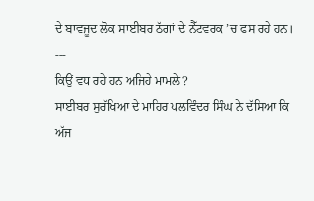ਦੇ ਬਾਵਜੂਦ ਲੋਕ ਸਾਈਬਰ ਠੱਗਾਂ ਦੇ ਨੈੱਟਵਰਕ ’ਚ ਫਸ ਰਹੇ ਹਨ।
---
ਕਿਉਂ ਵਧ ਰਹੇ ਹਨ ਅਜਿਹੇ ਮਾਮਲੇ?
ਸਾਈਬਰ ਸੁਰੱਖਿਆ ਦੇ ਮਾਹਿਰ ਪਲਵਿੰਦਰ ਸਿੰਘ ਨੇ ਦੱਸਿਆ ਕਿ ਅੱਜ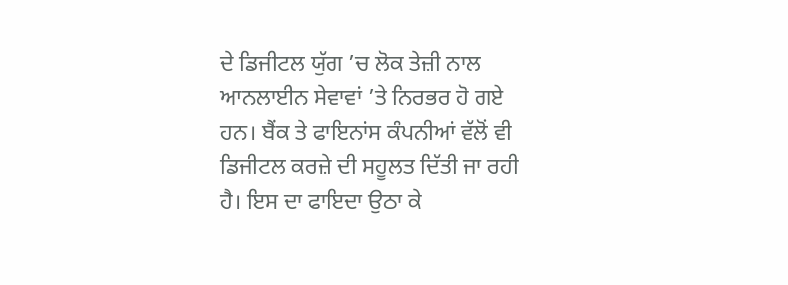ਦੇ ਡਿਜੀਟਲ ਯੁੱਗ ’ਚ ਲੋਕ ਤੇਜ਼ੀ ਨਾਲ ਆਨਲਾਈਨ ਸੇਵਾਵਾਂ ’ਤੇ ਨਿਰਭਰ ਹੋ ਗਏ ਹਨ। ਬੈਂਕ ਤੇ ਫਾਇਨਾਂਸ ਕੰਪਨੀਆਂ ਵੱਲੋਂ ਵੀ ਡਿਜੀਟਲ ਕਰਜ਼ੇ ਦੀ ਸਹੂਲਤ ਦਿੱਤੀ ਜਾ ਰਹੀ ਹੈ। ਇਸ ਦਾ ਫਾਇਦਾ ਉਠਾ ਕੇ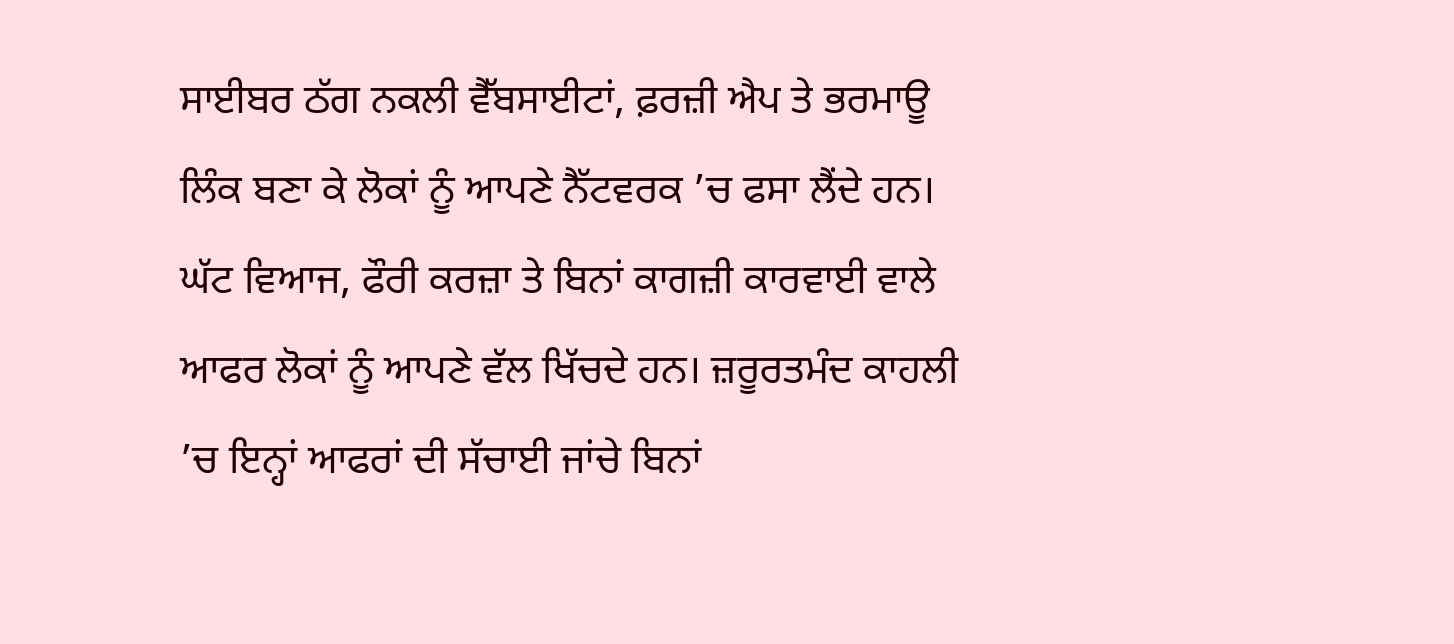ਸਾਈਬਰ ਠੱਗ ਨਕਲੀ ਵੈੱਬਸਾਈਟਾਂ, ਫ਼ਰਜ਼ੀ ਐਪ ਤੇ ਭਰਮਾਊ ਲਿੰਕ ਬਣਾ ਕੇ ਲੋਕਾਂ ਨੂੰ ਆਪਣੇ ਨੈੱਟਵਰਕ ’ਚ ਫਸਾ ਲੈਂਦੇ ਹਨ। ਘੱਟ ਵਿਆਜ, ਫੌਰੀ ਕਰਜ਼ਾ ਤੇ ਬਿਨਾਂ ਕਾਗਜ਼ੀ ਕਾਰਵਾਈ ਵਾਲੇ ਆਫਰ ਲੋਕਾਂ ਨੂੰ ਆਪਣੇ ਵੱਲ ਖਿੱਚਦੇ ਹਨ। ਜ਼ਰੂਰਤਮੰਦ ਕਾਹਲੀ ’ਚ ਇਨ੍ਹਾਂ ਆਫਰਾਂ ਦੀ ਸੱਚਾਈ ਜਾਂਚੇ ਬਿਨਾਂ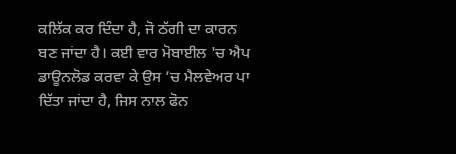ਕਲਿੱਕ ਕਰ ਦਿੰਦਾ ਹੈ, ਜੋ ਠੱਗੀ ਦਾ ਕਾਰਨ ਬਣ ਜਾਂਦਾ ਹੈ। ਕਈ ਵਾਰ ਮੋਬਾਈਲ 'ਚ ਐਪ ਡਾਊਨਲੋਡ ਕਰਵਾ ਕੇ ਉਸ ’ਚ ਮੈਲਵੇਅਰ ਪਾ ਦਿੱਤਾ ਜਾਂਦਾ ਹੈ, ਜਿਸ ਨਾਲ ਫੋਨ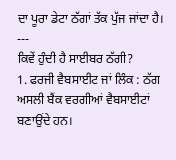ਦਾ ਪੂਰਾ ਡੇਟਾ ਠੱਗਾਂ ਤੱਕ ਪੁੱਜ ਜਾਂਦਾ ਹੈ।
---
ਕਿਵੇਂ ਹੁੰਦੀ ਹੈ ਸਾਈਬਰ ਠੱਗੀ?
1. ਫਰਜੀ ਵੈਬਸਾਈਟ ਜਾਂ ਲਿੰਕ : ਠੱਗ ਅਸਲੀ ਬੈਂਕ ਵਰਗੀਆਂ ਵੈਬਸਾਈਟਾਂ ਬਣਾਉਂਦੇ ਹਨ।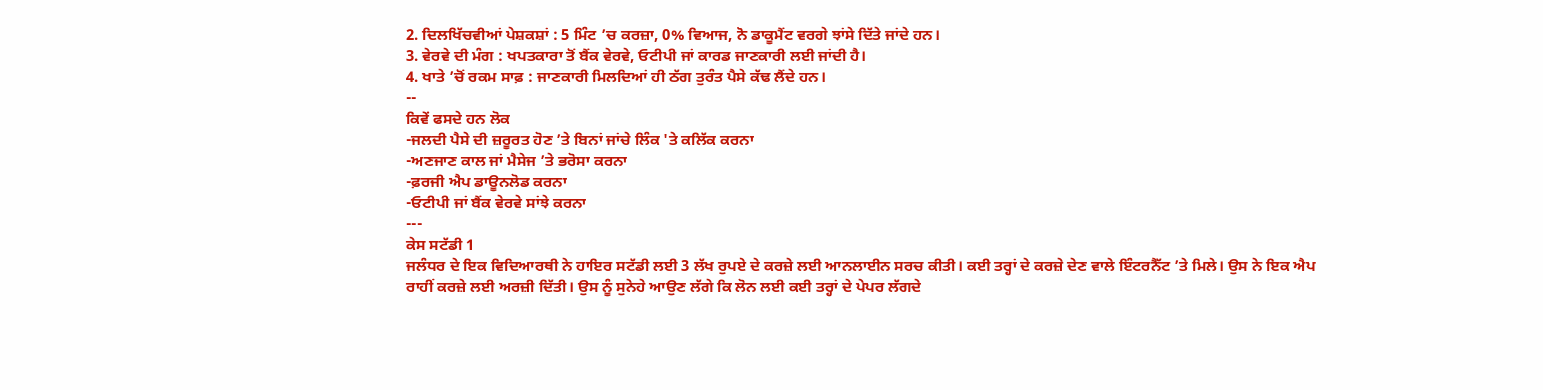2. ਦਿਲਖਿੱਚਵੀਆਂ ਪੇਸ਼ਕਸ਼ਾਂ : 5 ਮਿੰਟ ’ਚ ਕਰਜ਼ਾ, 0% ਵਿਆਜ, ਨੋ ਡਾਕੂਮੈਂਟ ਵਰਗੇ ਝਾਂਸੇ ਦਿੱਤੇ ਜਾਂਦੇ ਹਨ।
3. ਵੇਰਵੇ ਦੀ ਮੰਗ : ਖਪਤਕਾਰਾ ਤੋਂ ਬੈਂਕ ਵੇਰਵੇ, ਓਟੀਪੀ ਜਾਂ ਕਾਰਡ ਜਾਣਕਾਰੀ ਲਈ ਜਾਂਦੀ ਹੈ।
4. ਖਾਤੇ ’ਚੋਂ ਰਕਮ ਸਾਫ਼ : ਜਾਣਕਾਰੀ ਮਿਲਦਿਆਂ ਹੀ ਠੱਗ ਤੁਰੰਤ ਪੈਸੇ ਕੱਢ ਲੈਂਦੇ ਹਨ।
--
ਕਿਵੇਂ ਫਸਦੇ ਹਨ ਲੋਕ
-ਜਲਦੀ ਪੈਸੇ ਦੀ ਜ਼ਰੂਰਤ ਹੋਣ ’ਤੇ ਬਿਨਾਂ ਜਾਂਚੇ ਲਿੰਕ 'ਤੇ ਕਲਿੱਕ ਕਰਨਾ
-ਅਣਜਾਣ ਕਾਲ ਜਾਂ ਮੈਸੇਜ ’ਤੇ ਭਰੋਸਾ ਕਰਨਾ
-ਫ਼ਰਜੀ ਐਪ ਡਾਊਨਲੋਡ ਕਰਨਾ
-ਓਟੀਪੀ ਜਾਂ ਬੈਂਕ ਵੇਰਵੇ ਸਾਂਝੇ ਕਰਨਾ
---
ਕੇਸ ਸਟੱਡੀ 1
ਜਲੰਧਰ ਦੇ ਇਕ ਵਿਦਿਆਰਥੀ ਨੇ ਹਾਇਰ ਸਟੱਡੀ ਲਈ 3 ਲੱਖ ਰੁਪਏ ਦੇ ਕਰਜ਼ੇ ਲਈ ਆਨਲਾਈਨ ਸਰਚ ਕੀਤੀ। ਕਈ ਤਰ੍ਹਾਂ ਦੇ ਕਰਜ਼ੇ ਦੇਣ ਵਾਲੇ ਇੰਟਰਨੈੱਟ ’ਤੇ ਮਿਲੇ। ਉਸ ਨੇ ਇਕ ਐਪ ਰਾਹੀਂ ਕਰਜ਼ੇ ਲਈ ਅਰਜ਼ੀ ਦਿੱਤੀ। ਉਸ ਨੂੰ ਸੁਨੇਹੇ ਆਉਣ ਲੱਗੇ ਕਿ ਲੋਨ ਲਈ ਕਈ ਤਰ੍ਹਾਂ ਦੇ ਪੇਪਰ ਲੱਗਦੇ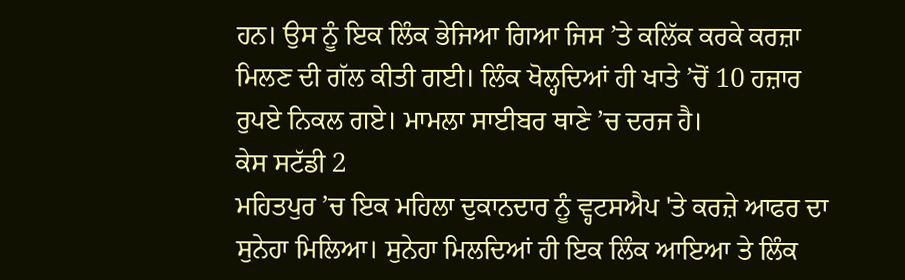ਹਨ। ਉਸ ਨੂੰ ਇਕ ਲਿੰਕ ਭੇਜਿਆ ਗਿਆ ਜਿਸ ’ਤੇ ਕਲਿੱਕ ਕਰਕੇ ਕਰਜ਼ਾ ਮਿਲਣ ਦੀ ਗੱਲ ਕੀਤੀ ਗਈ। ਲਿੰਕ ਖੋਲ੍ਹਦਿਆਂ ਹੀ ਖਾਤੇ ’ਚੋਂ 10 ਹਜ਼ਾਰ ਰੁਪਏ ਨਿਕਲ ਗਏ। ਮਾਮਲਾ ਸਾਈਬਰ ਥਾਣੇ ’ਚ ਦਰਜ ਹੈ।
ਕੇਸ ਸਟੱਡੀ 2
ਮਹਿਤਪੁਰ ’ਚ ਇਕ ਮਹਿਲਾ ਦੁਕਾਨਦਾਰ ਨੂੰ ਵ੍ਹਟਸਐਪ 'ਤੇ ਕਰਜ਼ੇ ਆਫਰ ਦਾ ਸੁਨੇਹਾ ਮਿਲਿਆ। ਸੁਨੇਹਾ ਮਿਲਦਿਆਂ ਹੀ ਇਕ ਲਿੰਕ ਆਇਆ ਤੇ ਲਿੰਕ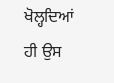ਖੋਲ੍ਹਦਿਆਂ ਹੀ ਉਸ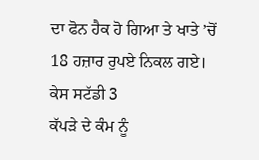ਦਾ ਫੋਨ ਹੈਕ ਹੋ ਗਿਆ ਤੇ ਖਾਤੇ ’ਚੋਂ 18 ਹਜ਼ਾਰ ਰੁਪਏ ਨਿਕਲ ਗਏ।
ਕੇਸ ਸਟੱਡੀ 3
ਕੱਪੜੇ ਦੇ ਕੰਮ ਨੂੰ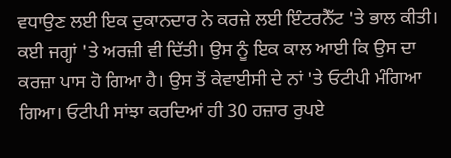ਵਧਾਉਣ ਲਈ ਇਕ ਦੁਕਾਨਦਾਰ ਨੇ ਕਰਜ਼ੇ ਲਈ ਇੰਟਰਨੈੱਟ 'ਤੇ ਭਾਲ ਕੀਤੀ। ਕਈ ਜਗ੍ਹਾਂ 'ਤੇ ਅਰਜ਼ੀ ਵੀ ਦਿੱਤੀ। ਉਸ ਨੂੰ ਇਕ ਕਾਲ ਆਈ ਕਿ ਉਸ ਦਾ ਕਰਜ਼ਾ ਪਾਸ ਹੋ ਗਿਆ ਹੈ। ਉਸ ਤੋਂ ਕੇਵਾਈਸੀ ਦੇ ਨਾਂ 'ਤੇ ਓਟੀਪੀ ਮੰਗਿਆ ਗਿਆ। ਓਟੀਪੀ ਸਾਂਝਾ ਕਰਦਿਆਂ ਹੀ 30 ਹਜ਼ਾਰ ਰੁਪਏ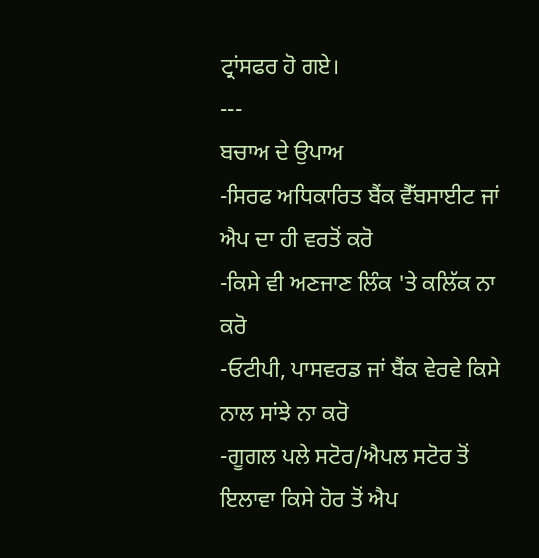ਟ੍ਰਾਂਸਫਰ ਹੋ ਗਏ।
---
ਬਚਾਅ ਦੇ ਉਪਾਅ
-ਸਿਰਫ ਅਧਿਕਾਰਿਤ ਬੈਂਕ ਵੈੱਬਸਾਈਟ ਜਾਂ ਐਪ ਦਾ ਹੀ ਵਰਤੋਂ ਕਰੋ
-ਕਿਸੇ ਵੀ ਅਣਜਾਣ ਲਿੰਕ 'ਤੇ ਕਲਿੱਕ ਨਾ ਕਰੋ
-ਓਟੀਪੀ, ਪਾਸਵਰਡ ਜਾਂ ਬੈਂਕ ਵੇਰਵੇ ਕਿਸੇ ਨਾਲ ਸਾਂਝੇ ਨਾ ਕਰੋ
-ਗੂਗਲ ਪਲੇ ਸਟੋਰ/ਐਪਲ ਸਟੋਰ ਤੋਂ ਇਲਾਵਾ ਕਿਸੇ ਹੋਰ ਤੋਂ ਐਪ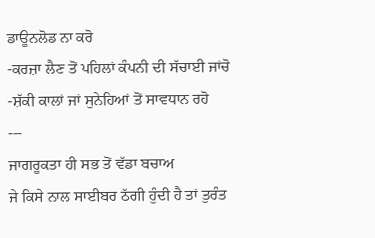ਡਾਊਨਲੋਡ ਨਾ ਕਰੋ
-ਕਰਜ਼ਾ ਲੈਣ ਤੋਂ ਪਹਿਲਾਂ ਕੰਪਨੀ ਦੀ ਸੱਚਾਈ ਜਾਂਚੋ
-ਸ਼ੱਕੀ ਕਾਲਾਂ ਜਾਂ ਸੁਨੇਹਿਆਂ ਤੋਂ ਸਾਵਧਾਨ ਰਹੋ
---
ਜਾਗਰੂਕਤਾ ਹੀ ਸਭ ਤੋਂ ਵੱਡਾ ਬਚਾਅ
ਜੇ ਕਿਸੇ ਨਾਲ ਸਾਈਬਰ ਠੱਗੀ ਹੁੰਦੀ ਹੈ ਤਾਂ ਤੁਰੰਤ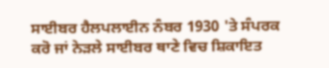ਸਾਈਬਰ ਹੈਲਪਲਾਈਨ ਨੰਬਰ 1930 'ਤੇ ਸੰਪਰਕ ਕਰੋ ਜਾਂ ਨੇੜਲੇ ਸਾਈਬਰ ਥਾਣੇ ਵਿਚ ਸ਼ਿਕਾਇਤ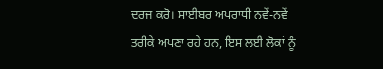ਦਰਜ ਕਰੋ। ਸਾਈਬਰ ਅਪਰਾਧੀ ਨਵੇਂ-ਨਵੇਂ ਤਰੀਕੇ ਅਪਣਾ ਰਹੇ ਹਨ, ਇਸ ਲਈ ਲੋਕਾਂ ਨੂੰ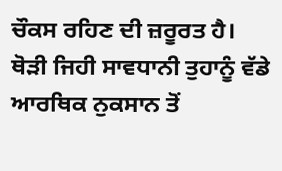ਚੌਕਸ ਰਹਿਣ ਦੀ ਜ਼ਰੂਰਤ ਹੈ। ਥੋੜੀ ਜਿਹੀ ਸਾਵਧਾਨੀ ਤੁਹਾਨੂੰ ਵੱਡੇ ਆਰਥਿਕ ਨੁਕਸਾਨ ਤੋਂ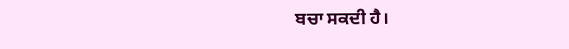ਬਚਾ ਸਕਦੀ ਹੈ।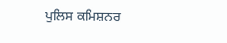ਪੁਲਿਸ ਕਮਿਸ਼ਨਰ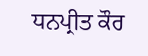ਧਨਪ੍ਰੀਤ ਕੌਰ